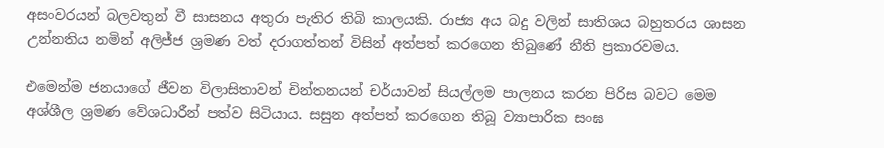අසංවරයන් බලවතුන් වී සාසනය අතුරා පැතිර තිබි කාලයකි. රාජ්‍ය අය බදු වලින් සාතිශය බහුතරය ශාසන උන්නතිය නමින් අලිජ්ජ ශ්‍රමණ වත් දරාගත්තන් විසින් අත්පත් කරගෙන තිබුණේ නීති ප්‍රකාරවමය.

එමෙන්ම ජනයාගේ ජීවන විලාසිතාවන් චින්තනයන් චර්යාවන් සියල්ලම පාලනය කරන පිරිස බවට මෙම අශ්ශීල ශ්‍රමණ වේශධාරීන් පත්ව සිටියාය. සසුන අත්පත් කරගෙන තිබූ ව්‍යාපාරික සංඝ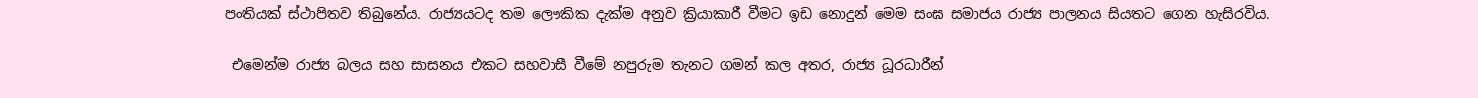පංතියක් ස්ථාපිතව තිබුනේය. රාජ්‍යයටද තම ලෞකික දැක්ම අනුව ක්‍රියාකාරී වීමට ඉඩ නොදුන් මෙම සංඝ සමාජය රාජ්‍ය පාලනය සියතට ගෙන හැසිරවිය.

 එමෙන්ම රාජ්‍ය බලය සහ සාසනය එකට සහවාසී වීමේ නපුරුම තැනට ගමන් කල අතර, රාජ්‍ය ධූරධාරීන්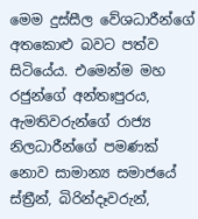මෙම දුස්සීල වේශධාරීන්ගේ අතකොළු බවට පත්ව සිටියේය. එමෙන්ම මහ රජුන්ගේ අන්තඃපුරය, ඇමතිවරුන්ගේ රාජ්‍ය නිලධාරීන්ගේ පමණක් නොව සාමාන්‍ය සමාජයේ ස්ත්‍රීන්, බිරින්දෑවරුන්,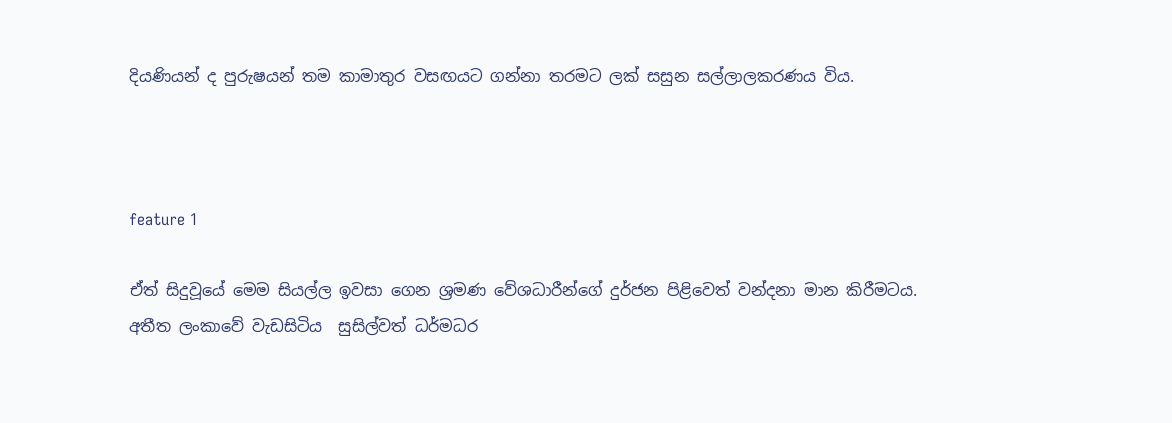දියණියන් ද පුරුෂයන් තම කාමාතුර වසඟයට ගන්නා තරමට ලක් සසුන සල්ලාලකරණය විය.



feature 1

ඒත් සිදුවූයේ මෙම සියල්ල ඉවසා ගෙන ශ්‍රමණ වේශධාරීන්ගේ දුර්ජන පිළිවෙත් වන්දනා මාන කිරීමටය. අතීත ලංකාවේ වැඩසිටිය  සුසිල්වත් ධර්මධර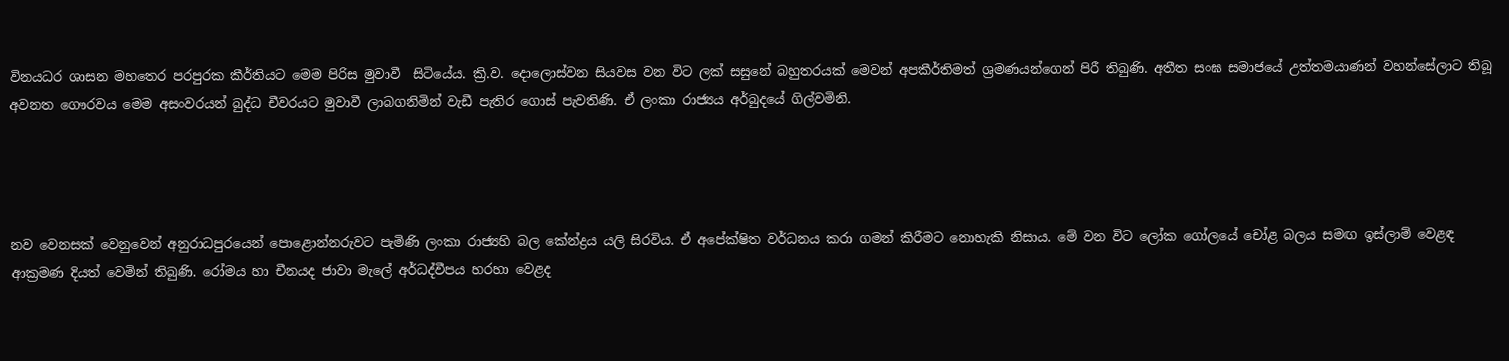විනයධර ශාසන මහතෙර පරපුරක කීර්තියට මෙම පිරිස මුවාවී  සිටියේය. ක්‍රි.ව. දොලොස්වන සියවස වන විට ලක් සසුනේ බහුතරයක් මෙවන් අපකීර්තිමත් ශ්‍රමණයන්ගෙන් පිරී තිබුණි. අතීත සංඝ සමාජයේ උත්තමයාණන් වහන්සේලාට තිබූ අවනත ගෞරවය මෙම අසංවරයන් බුද්ධ චීවරයට මුවාවී ලාබගනිමින් වැඩී පැතිර ගොස් පැවතිණි. ඒ ලංකා රාජ්‍යය අර්බුදයේ ගිල්වමිනි.




නව වෙනසක් වෙනුවෙන් අනුරාධපුරයෙන් පොළොන්නරුවට පැමිණි ලංකා රාජ්‍යහි බල කේන්ද්‍රය යලි සිරවිය. ඒ අපේක්ෂිත වර්ධනය කරා ගමන් කිරීමට නොහැකි නිසාය. මේ වන විට ලෝක ගෝලයේ චෝළ බලය සමඟ ඉස්ලාම් වෙළඳ ආක්‍රමණ දියත් වෙමින් තිබුණි. රෝමය හා චීනයද ජාවා මැලේ අර්ධද්වීපය හරහා වෙළද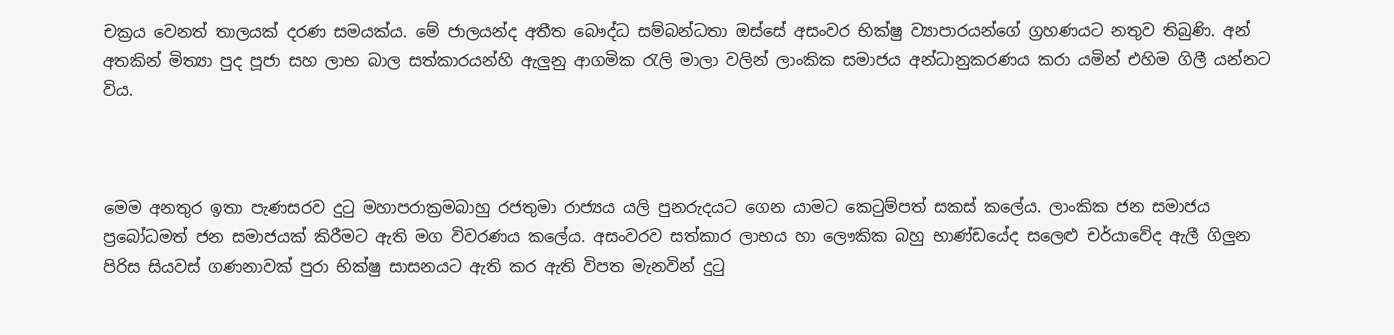චක්‍රය වෙනත් තාලයක් දරණ සමයක්ය. මේ ජාලයන්ද අතීත බෞද්ධ සම්බන්ධතා ඔස්සේ අසංවර භික්ෂු ව්‍යාපාරයන්ගේ ග්‍රහණයට නතුව තිබුණි. අන් අතකින් මිත්‍යා පුද පූජා සහ ලාභ බාල සත්කාරයන්හි ඇලුනු ආගමික රැලි මාලා වලින් ලාංකික සමාජය අන්ධානුකරණය කරා යමින් එහිම ගිලී යන්නට විය.



මෙම අනතුර ඉතා පැණසරව දුටු මහාපරාක්‍රමබාහු රජතුමා රාජ්‍යය යලි පුනරුදයට ගෙන යාමට කෙටුම්පත් සකස් කලේය. ලාංකික ජන සමාජය ප්‍රබෝධමත් ජන සමාජයක් කිරීමට ඇති මග විවරණය කලේය. අසංවරව සත්කාර ලාභය හා ලෞකික බහු භාණ්ඩයේද සලෙළු චර්යාවේද ඇලී ගිලුන පිරිස සියවස් ගණනාවක් පුරා භික්ෂු සාසනයට ඇති කර ඇති විපත මැනවින් දුටු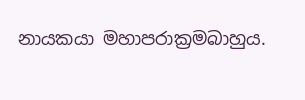නායකයා මහාපරාක්‍රමබාහුය.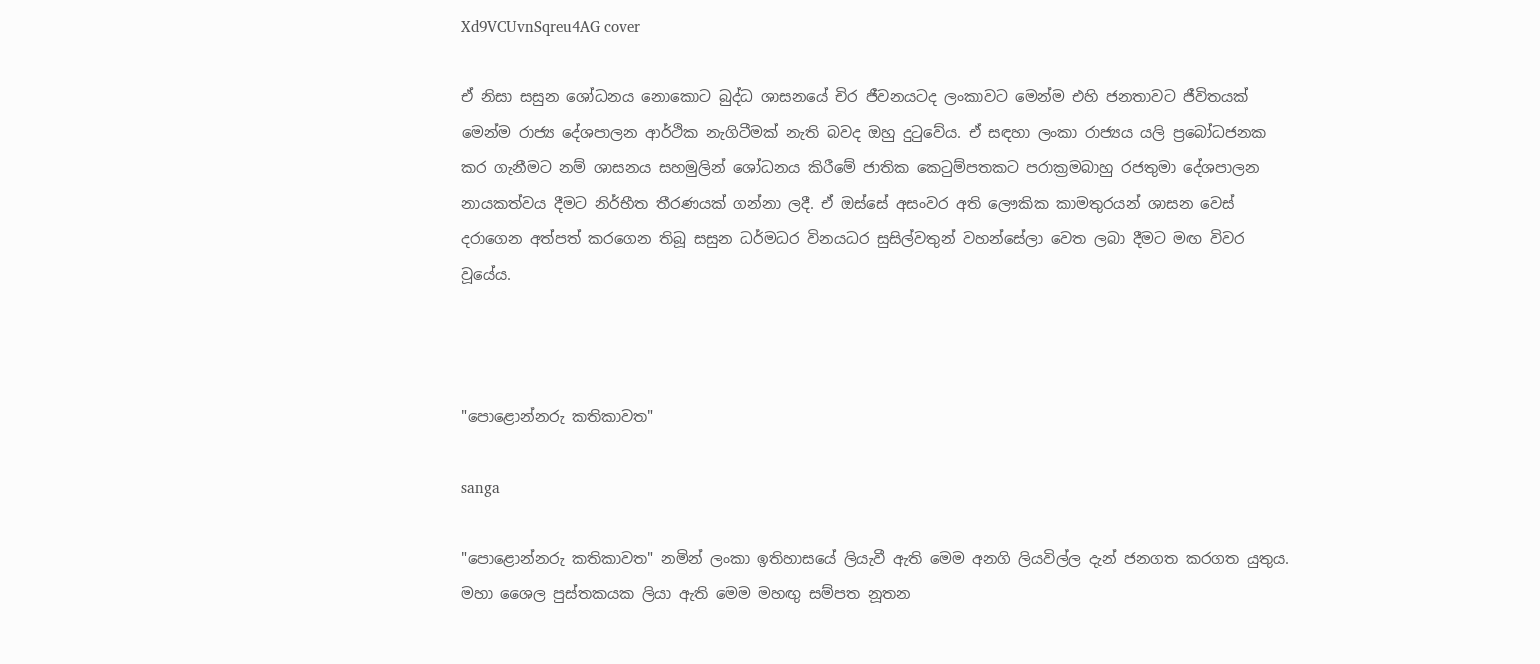Xd9VCUvnSqreu4AG cover

ඒ නිසා සසුන ශෝධනය නොකොට බුද්ධ ශාසනයේ චිර ජීවනයටද ලංකාවට මෙන්ම එහි ජනතාවට ජීවිතයක් මෙන්ම රාජ්‍ය දේශපාලන ආර්ථික නැගිටීමක් නැති බවද ඔහු දුටුවේය. ඒ සඳහා ලංකා රාජ්‍යය යලි ප්‍රබෝධජනක කර ගැනීමට නම් ශාසනය සහමුලින් ශෝධනය කිරීමේ ජාතික කෙටුම්පතකට පරාක්‍රමබාහු රජතුමා දේශපාලන නායකත්වය දීමට නිර්භීත තීරණයක් ගන්නා ලදී. ඒ ඔස්සේ අසංවර අති ලෞකික කාමතුරයන් ශාසන වෙස් දරාගෙන අත්පත් කරගෙන තිබූ සසුන ධර්මධර විනයධර සුසිල්වතුන් වහන්සේලා වෙත ලබා දීමට මඟ විවර වූයේය.



"පොළොන්නරු කතිකාවත"

sanga

"පොළොන්නරු කතිකාවත" නමින් ලංකා ඉතිහාසයේ ලියැවී ඇති මෙම අනගි ලියවිල්ල දැන් ජනගත කරගත යුතුය. මහා ශෛල පුස්තකයක ලියා ඇති මෙම මහඟු සම්පත නූතන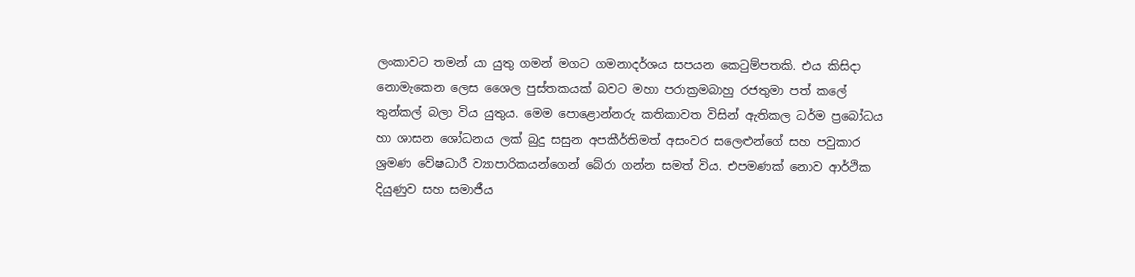ලංකාවට තමන් යා යුතු ගමන් මගට ගමනාදර්ශය සපයන කෙටුම්පතකි. එය කිසිදා නොමැකෙන ලෙස ‍ශෛල පුස්තකයක් බවට මහා පරාක්‍රමබාහු රජතුමා පත් කලේ තුන්කල් බලා විය යුතුය. මෙම පොළොන්නරු කතිකාවත විසින් ඇතිකල ධර්ම ප්‍රබෝධය හා ශාසන ශෝධනය ලක් බුදු සසුන අපකීර්තිමත් අසංවර සලෙළුන්ගේ සහ පවුකාර ශ්‍රමණ වේෂධාරී ව්‍යාපාරිකයන්ගෙන් බේරා ගන්න සමත් විය. එපමණක් නොව ආර්ථික දියුණුව සහ සමාජීය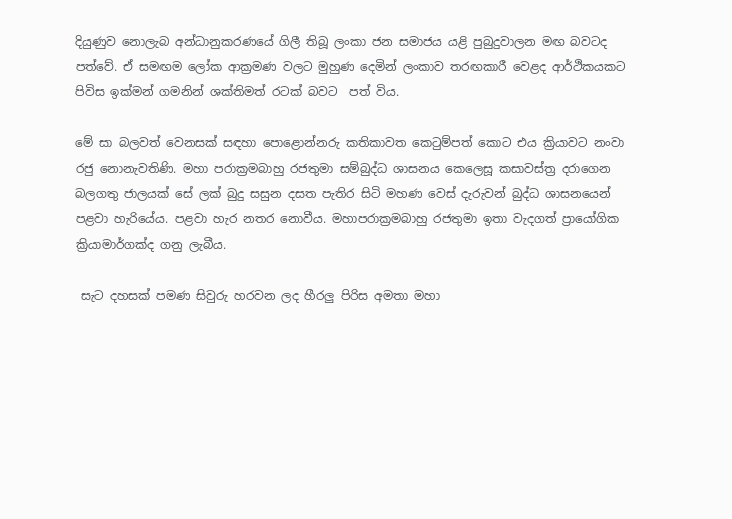දියුණුව නොලැබ අන්ධානුකරණයේ ගිලී තිබූ ලංකා ජන සමාජය යළි පුබුදුවාලන මඟ බවටද පත්වේ. ඒ සමඟම ලෝක ආක්‍රමණ වලට මුහුණ දෙමින් ලංකාව තරඟකාරී වෙළද ආර්ථිකයකට පිවිස ඉක්මන් ගමනින් ශක්තිමත් රටක් බවට  පත් විය.

මේ සා බලවත් වෙනසක් සඳහා පොළොන්නරු කතිකාවත කෙටුම්පත් කොට එය ක්‍රියාවට නංවා රජු නොනැවතිණි. මහා පරාක්‍රමබාහු රජතුමා සම්බුද්ධ ශාසනය කෙලෙසූ කසාවස්ත්‍ර දරාගෙන බලගතු ජාලයක් සේ ලක් බුදු සසුන දසත පැතිර සිටි මහණ වෙස් දැරුවන් බුද්ධ ශාසනයෙන් පළවා හැරියේය. පළවා හැර නතර නොවීය. මහාපරාක්‍රමබාහු රජතුමා ඉතා වැදගත් ප්‍රායෝගික ක්‍රියාමාර්ගක්ද ගනු ලැබීය.

 සැට දහසක් පමණ සිවුරු හරවන ලද හීරලු පිරිස අමතා මහා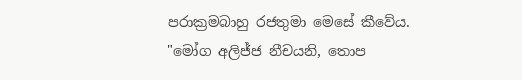පරාක්‍රමබාහු රජතුමා මෙසේ කීවේය. "මෝග අලිජ්ජ නීචයනි, තොප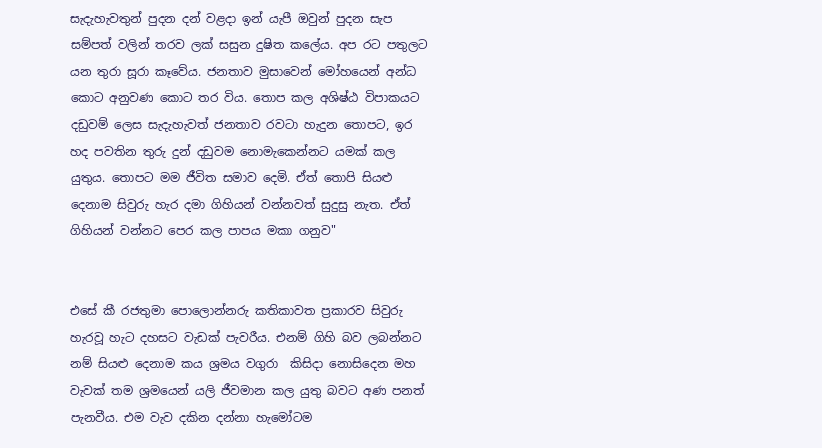සැදැහැවතුන් පුදන දන් වළදා ඉන් යැපී ඔවුන් පුදන සැප සම්පත් වලින් තරව ලක් සසුන දුෂිත කලේය. අප රට පතුලට යන තුරා සූරා කෑවේය. ජනතාව මුසාවෙන් මෝහයෙන් අන්ධ කොට අනුවණ කොට තර විය. තොප කල අශිෂ්ඨ විපාකයට දඩුවම් ලෙස සැදැහැවත් ජනතාව රවටා හැදුන තොපට, ඉර හද පවතින තුරු දුන් දඩුවම නොමැකෙන්නට යමක් කල යුතුය. තොපට මම ජීවිත සමාව දෙමි. ඒත් තොපි සියළු දෙනාම සිවුරු හැර දමා ගිහියන් වන්නවත් සුදුසු නැත. ඒත් ගිහියන් වන්නට පෙර කල පාපය මකා ගනුව"


එසේ කී රජතුමා පොලොන්නරු කතිකාවත ප්‍රකාරව සිවුරු හැරවූ හැට දහසට වැඩක් පැවරීය. එනම් ගිහි බව ලබන්නට නම් සියළු දෙනාම කය ශ්‍රමය වගුරා  කිසිදා නොසිදෙන මහ වැවක් තම ශ්‍රමයෙන් යලි ජීවමාන කල යුතු බවට අණ පනත් පැනවීය. එම වැව දකින දන්නා හැමෝටම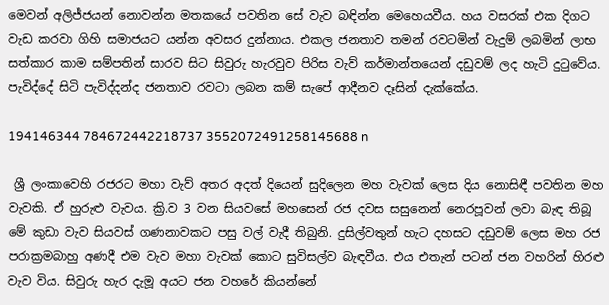මෙවන් අලිජ්ජයන් නොවන්න මතකයේ පවතින සේ වැව බඳින්න මෙහෙයවීය. හය වසරක් එක දිගට වැඩ කරවා ගිහි සමාජයට යන්න අවසර දුන්නාය. එකල ජනතාව තමන් රවටමින් වැදුම් ලබමින් ලාභ සත්කාර කාම සම්පතින් සාරව සිට සිවුරු හැරවුව පිරිස වැව් කර්මාන්තයෙන් දඩුවම් ලද හැටි දුටුවේය. පැවිද්දේ සිටි පැවිද්දන්ද ජනතාව රවටා ලබන කම් සැපේ ආදීනව දෑසින් දැක්කේය.

194146344 784672442218737 3552072491258145688 n

 ශ්‍රී ලංකාවෙහි රජරට මහා වැව් අතර අදත් දියෙන් සුදිලෙන මහ වැවක් ලෙස දිය නොසිඳී පවතින මහ වැවකි. ඒ හුරුළු වැවය. ක්‍රි.ව 3 වන සියවසේ මහසෙන් රජ දවස සසුනෙන් නෙරපූවන් ලවා බැඳ තිබූ මේ කුඩා වැව සියවස් ගණනාවකට පසු වල් වැදී තිබුනි. දුසිල්වතුන් හැට දහසට දඩුවම් ලෙස මහ රජ පරාක්‍රමබාහු අණදී එම වැව මහා වැවක් කොට සුවිසල්ව බැඳවීය. එය එතැන් පටන් ජන වහරින් හිරළු වැව විය. සිවුරු හැර දැමූ අයට ජන වහරේ කියන්නේ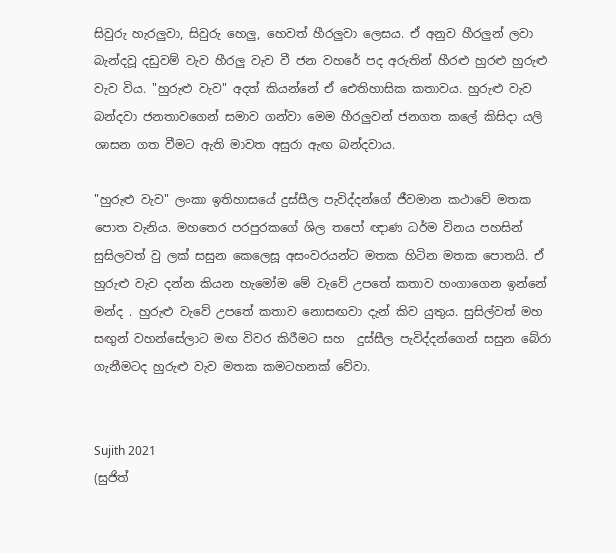සිවුරු හැරලුවා, සිවුරු හෙලු, හෙවත් හීරලුවා ලෙසය. ඒ අනුව හීරලුන් ලවා බැන්දවූ දඩුවම් වැව හීරලු වැව වී ජන වහරේ පද අරුතින් හීරළු හුරළු හුරුළු වැව විය. "හුරුළු වැව" අදත් කියන්නේ ඒ ඓතිහාසික කතාවය. හුරුළු වැව බන්දවා ජනතාවගෙන් සමාව ගන්වා මෙම හීරලුවන් ජනගත කලේ කිසිදා යලි ශාසන ගත වීමට ඇති මාවත අසුරා ඇඟ බන්දවාය.

"හුරුළු වැව" ලංකා ඉතිහාසයේ දුස්සීල පැවිද්දන්ගේ ජීවමාන කථාවේ මතක පොත වැනිය. මහතෙර පරපුරකගේ ශිල තපෝ ඥාණ ධර්ම විනය පහසින් සුසිලවත් වු ලක් සසුන කෙලෙසූ අසංවරයන්ට මතක හිටින මතක පොතයි. ඒ හුරුළු වැව දන්න කියන හැමෝම මේ වැවේ උපතේ කතාව හංගාගෙන ඉන්නේ මන්ද . හුරුළු වැවේ උපතේ කතාව නොසඟවා දැන් කිව යුතුය. සුසිල්වත් මහ සඟුන් වහන්සේලාට මඟ විවර කිරීමට සහ  දුස්සීල පැවිද්දන්ගෙන් සසුන බේරා ගැනීමටද හුරුළු වැව මතක කමටහනක් වේවා.


Sujith 2021
(සුජිත්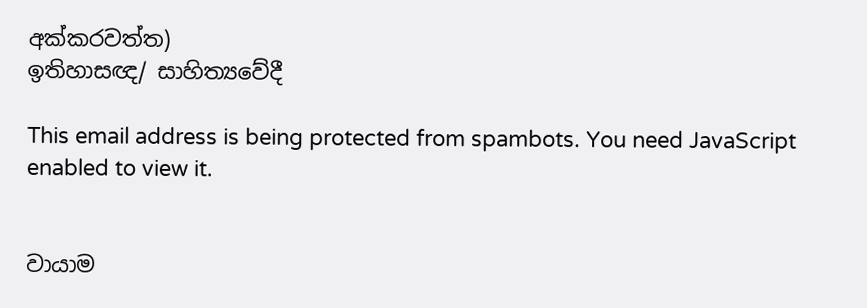අක්කරවත්ත)
ඉතිහාසඥ/ සාහිත්‍යවේදී

This email address is being protected from spambots. You need JavaScript enabled to view it.


වායාම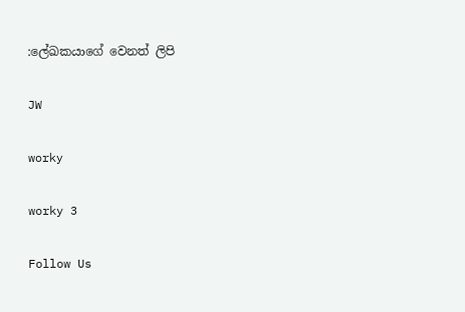:ලේඛකයාගේ වෙනත් ලිපි

JW

worky

worky 3

Follow Us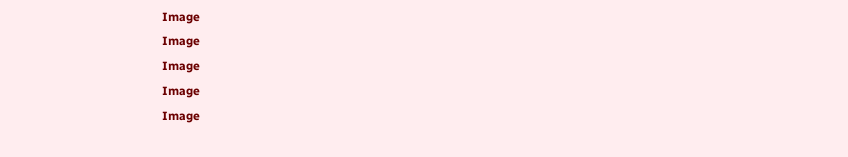Image
Image
Image
Image
Image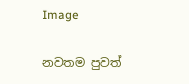Image

නවතම පුවත්